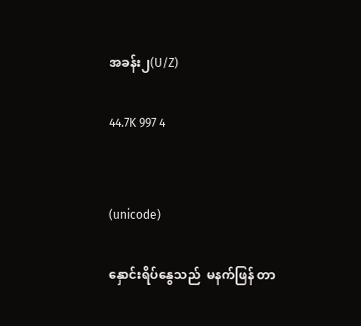အခန်း၂(U/Z)

44.7K 997 4


(unicode)

နှောင်းရိပ်နွေသည်  မနက်ဖြန် တာ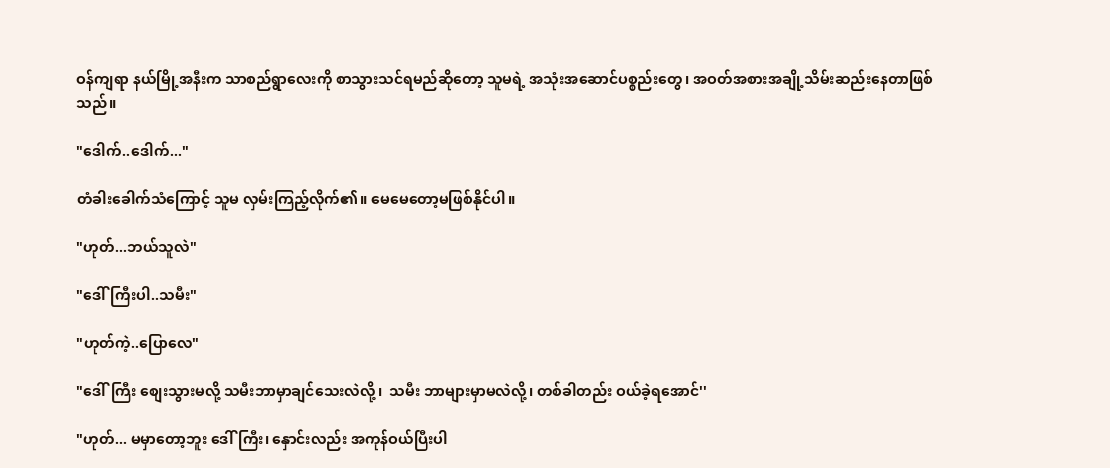ဝန်ကျရာ နယ်မြို့အနီးက သာစည်ရွာလေးကို စာသွားသင်ရမည်ဆိုတော့ သူမရဲ့ အသုံးအဆောင်ပစ္စည်းတွေ၊ အဝတ်အစားအချို့သိမ်းဆည်းနေတာဖြစ်သည်။

"ဒေါက်..ဒေါက်..."

တံခါးခေါက်သံကြောင့် သူမ လှမ်းကြည့်လိုက်၏။ မေမေတော့မဖြစ်နိုင်ပါ။

"ဟုတ်...ဘယ်သူလဲ"

"ဒေါ်ကြီးပါ..သမီး"

"ဟုတ်ကဲ့..ပြောလေ"

"ဒေါ်ကြီး စျေးသွားမလို့ သမီးဘာမှာချင်သေးလဲလို့၊  သမီး ဘာများမှာမလဲလို့၊ တစ်ခါတည်း ဝယ်ခဲ့ရအောင်''

"ဟုတ်... မမှာတော့ဘူး ဒေါ်ကြီး၊ နှောင်းလည်း အကုန်ဝယ်ပြီးပါ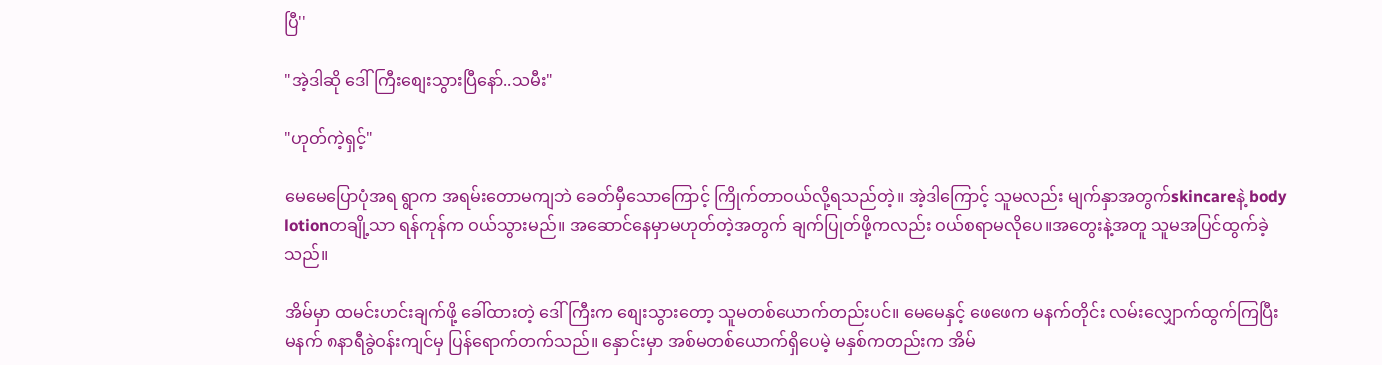ပြီ''

"အဲ့ဒါဆို ဒေါ်ကြီးစျေးသွားပြီနော်..သမီး"

"ဟုတ်ကဲ့ရှင့်"

မေမေပြောပုံအရ ရွာက အရမ်းတောမကျဘဲ ခေတ်မှီသောကြောင့် ကြိုက်တာဝယ်လို့ရသည်တဲ့။ အဲ့ဒါကြောင့် သူမလည်း မျက်နှာအတွက်skincareနဲ့ body lotionတချို့သာ ရန်ကုန်က ဝယ်သွားမည်။ အဆောင်နေမှာမဟုတ်တဲ့အတွက် ချက်ပြုတ်ဖို့ကလည်း ဝယ်စရာမလိုပေ။အတွေးနဲ့အတူ သူမအပြင်ထွက်ခဲ့သည်။

အိမ်မှာ ထမင်းဟင်းချက်ဖို့ ခေါ်ထားတဲ့ ဒေါ်ကြီးက စျေးသွားတော့ သူမတစ်ယောက်တည်းပင်။ မေမေနှင့် ဖေဖေက မနက်တိုင်း လမ်းလျှောက်ထွက်ကြပြီး မနက် ၈နာရီခွဲဝန်းကျင်မှ ပြန်ရောက်တက်သည်။ နှောင်းမှာ အစ်မတစ်ယောက်ရှိပေမဲ့ မနှစ်ကတည်းက အိမ်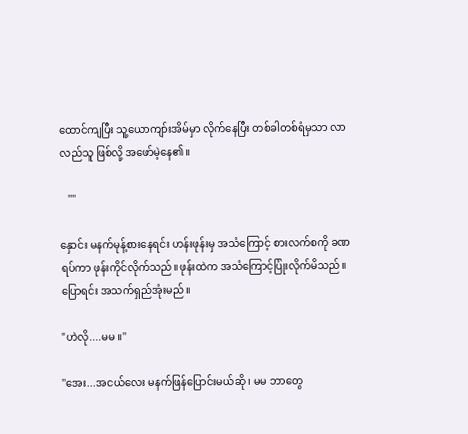ထောင်ကျပြီး သူ့ယောကျာ်းအိမ်မှာ လိုက်နေပြီး တစ်ခါတစ်ရံမှသာ လာလည်သူ ဖြစ်လို့ အဖော်မဲ့နေ၏။

   ''''

နှောင်း မနက်မုန့်စားနေရင်း ဟန်းဖုန်းမှ အသံကြောင့် စားလက်စကို ခဏရပ်ကာ ဖုန်းကိုင်လိုက်သည်။ဖုန်းထဲက အသံကြောင့်ပြုံးလိုက်မိသည်။
ပြောရင်း အသက်ရှည်အုံးမည်။

"ဟဲလို....မမ ။''

''အေး...အငယ်လေး မနက်ဖြန်ပြောင်းမယ်ဆို ၊ မမ ဘာတွေ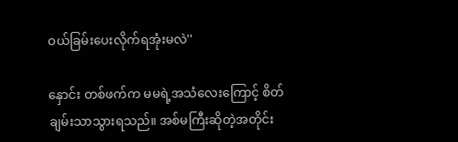ဝယ်ခြမ်းပေးလိုက်ရအုံးမလဲ''

နှောင်း တစ်ဖက်က မမရဲ့အသံလေးကြောင့် စိတ်ချမ်းသာသွားရသည်။ အစ်မကြီးဆိုတဲ့အတိုင်း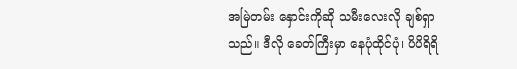အမြဲတမ်း နှောင်းကိုဆို သမီးလေးလို ချစ်ရှာသည်။ ဒီလို ခေတ်ကြီးမှာ နေပုံထိုင်ပုံ၊ ပိပိရိရိ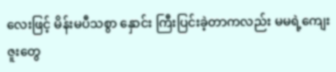လေးဖြင့် မိန်းမပီသစွာ နှောင်း ကြီးပြင်းခဲ့တာကလည်း မမရဲ့ကျေးဇူးတွေ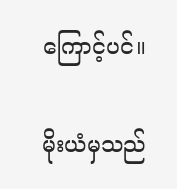ကြောင့်ပင်။

မိုးယံမှသည်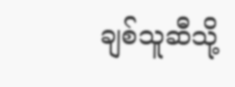ချစ်သူဆီသို့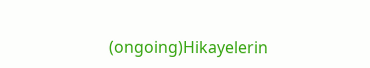(ongoing)Hikayelerin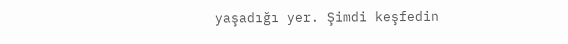yaşadığı yer. Şimdi keşfedin